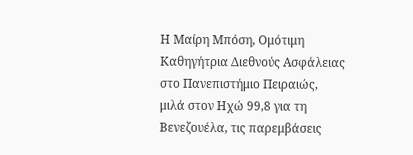Η Μαίρη Μπόση, Ομότιμη Καθηγήτρια Διεθνούς Ασφάλειας στο Πανεπιστήμιο Πειραιώς, μιλά στον Ηχώ 99,8 για τη Βενεζουέλα, τις παρεμβάσεις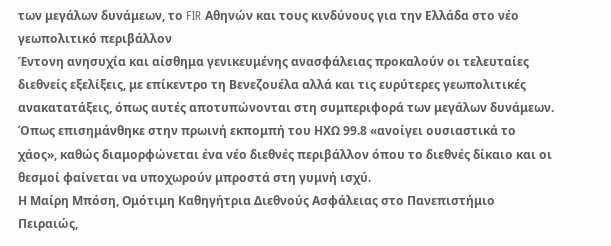των μεγάλων δυνάμεων, το FIR Αθηνών και τους κινδύνους για την Ελλάδα στο νέο γεωπολιτικό περιβάλλον
Έντονη ανησυχία και αίσθημα γενικευμένης ανασφάλειας προκαλούν οι τελευταίες διεθνείς εξελίξεις, με επίκεντρο τη Βενεζουέλα αλλά και τις ευρύτερες γεωπολιτικές ανακατατάξεις, όπως αυτές αποτυπώνονται στη συμπεριφορά των μεγάλων δυνάμεων. Όπως επισημάνθηκε στην πρωινή εκπομπή του ΗΧΩ 99.8 «ανοίγει ουσιαστικά το χάος», καθώς διαμορφώνεται ένα νέο διεθνές περιβάλλον όπου το διεθνές δίκαιο και οι θεσμοί φαίνεται να υποχωρούν μπροστά στη γυμνή ισχύ.
Η Μαίρη Μπόση, Ομότιμη Καθηγήτρια Διεθνούς Ασφάλειας στο Πανεπιστήμιο Πειραιώς,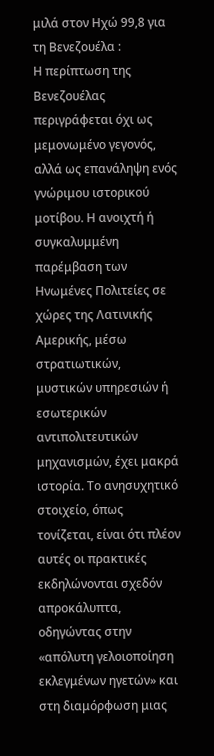μιλά στον Ηχώ 99,8 για τη Βενεζουέλα :
Η περίπτωση της Βενεζουέλας περιγράφεται όχι ως μεμονωμένο γεγονός, αλλά ως επανάληψη ενός γνώριμου ιστορικού μοτίβου. Η ανοιχτή ή συγκαλυμμένη παρέμβαση των Ηνωμένες Πολιτείες σε χώρες της Λατινικής Αμερικής, μέσω στρατιωτικών, μυστικών υπηρεσιών ή εσωτερικών αντιπολιτευτικών μηχανισμών, έχει μακρά ιστορία. Το ανησυχητικό στοιχείο, όπως τονίζεται, είναι ότι πλέον αυτές οι πρακτικές εκδηλώνονται σχεδόν απροκάλυπτα, οδηγώντας στην «απόλυτη γελοιοποίηση εκλεγμένων ηγετών» και στη διαμόρφωση μιας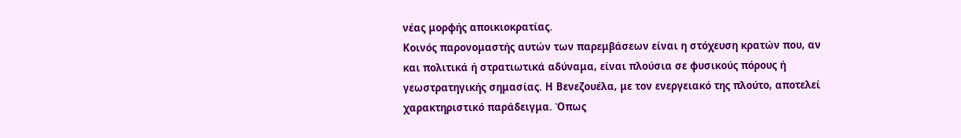νέας μορφής αποικιοκρατίας.
Κοινός παρονομαστής αυτών των παρεμβάσεων είναι η στόχευση κρατών που, αν και πολιτικά ή στρατιωτικά αδύναμα, είναι πλούσια σε φυσικούς πόρους ή γεωστρατηγικής σημασίας. Η Βενεζουέλα, με τον ενεργειακό της πλούτο, αποτελεί χαρακτηριστικό παράδειγμα. Όπως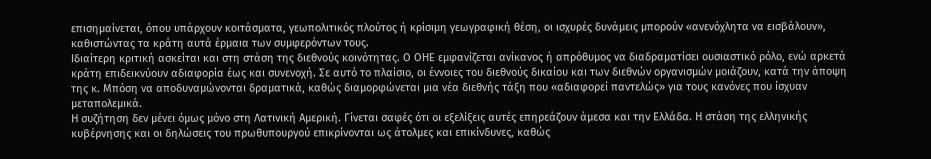επισημαίνεται, όπου υπάρχουν κοιτάσματα, γεωπολιτικός πλούτος ή κρίσιμη γεωγραφική θέση, οι ισχυρές δυνάμεις μπορούν «ανενόχλητα να εισβάλουν», καθιστώντας τα κράτη αυτά έρμαια των συμφερόντων τους.
Ιδιαίτερη κριτική ασκείται και στη στάση της διεθνούς κοινότητας. Ο ΟΗΕ εμφανίζεται ανίκανος ή απρόθυμος να διαδραματίσει ουσιαστικό ρόλο, ενώ αρκετά κράτη επιδεικνύουν αδιαφορία έως και συνενοχή. Σε αυτό το πλαίσιο, οι έννοιες του διεθνούς δικαίου και των διεθνών οργανισμών μοιάζουν, κατά την άποψη της κ. Μπόση να αποδυναμώνονται δραματικά, καθώς διαμορφώνεται μια νέα διεθνής τάξη που «αδιαφορεί παντελώς» για τους κανόνες που ίσχυαν μεταπολεμικά.
Η συζήτηση δεν μένει όμως μόνο στη Λατινική Αμερική. Γίνεται σαφές ότι οι εξελίξεις αυτές επηρεάζουν άμεσα και την Ελλάδα. Η στάση της ελληνικής κυβέρνησης και οι δηλώσεις του πρωθυπουργού επικρίνονται ως άτολμες και επικίνδυνες, καθώς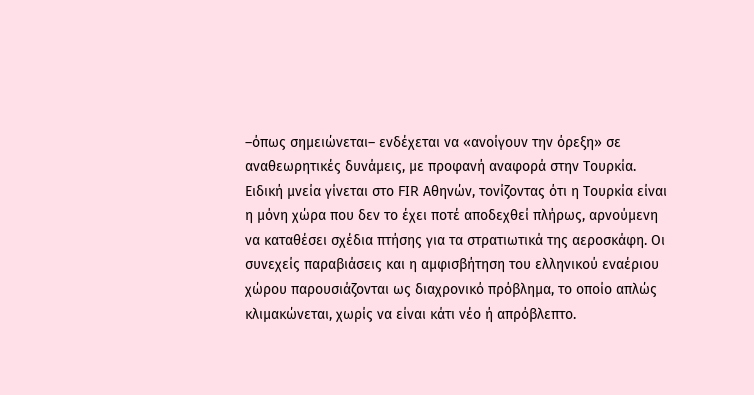–όπως σημειώνεται– ενδέχεται να «ανοίγουν την όρεξη» σε αναθεωρητικές δυνάμεις, με προφανή αναφορά στην Τουρκία.
Ειδική μνεία γίνεται στο FIR Αθηνών, τονίζοντας ότι η Τουρκία είναι η μόνη χώρα που δεν το έχει ποτέ αποδεχθεί πλήρως, αρνούμενη να καταθέσει σχέδια πτήσης για τα στρατιωτικά της αεροσκάφη. Οι συνεχείς παραβιάσεις και η αμφισβήτηση του ελληνικού εναέριου χώρου παρουσιάζονται ως διαχρονικό πρόβλημα, το οποίο απλώς κλιμακώνεται, χωρίς να είναι κάτι νέο ή απρόβλεπτο.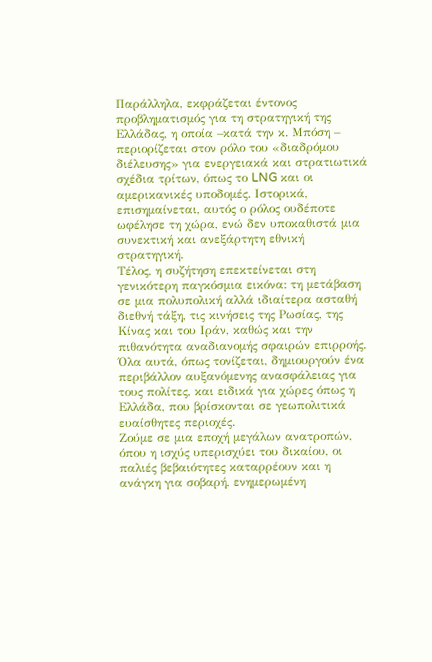Παράλληλα, εκφράζεται έντονος προβληματισμός για τη στρατηγική της Ελλάδας, η οποία –κατά την κ. Μπόση – περιορίζεται στον ρόλο του «διαδρόμου διέλευσης» για ενεργειακά και στρατιωτικά σχέδια τρίτων, όπως το LNG και οι αμερικανικές υποδομές. Ιστορικά, επισημαίνεται, αυτός ο ρόλος ουδέποτε ωφέλησε τη χώρα, ενώ δεν υποκαθιστά μια συνεκτική και ανεξάρτητη εθνική στρατηγική.
Τέλος, η συζήτηση επεκτείνεται στη γενικότερη παγκόσμια εικόνα: τη μετάβαση σε μια πολυπολική αλλά ιδιαίτερα ασταθή διεθνή τάξη, τις κινήσεις της Ρωσίας, της Κίνας και του Ιράν, καθώς και την πιθανότητα αναδιανομής σφαιρών επιρροής. Όλα αυτά, όπως τονίζεται, δημιουργούν ένα περιβάλλον αυξανόμενης ανασφάλειας για τους πολίτες, και ειδικά για χώρες όπως η Ελλάδα, που βρίσκονται σε γεωπολιτικά ευαίσθητες περιοχές.
Ζούμε σε μια εποχή μεγάλων ανατροπών, όπου η ισχύς υπερισχύει του δικαίου, οι παλιές βεβαιότητες καταρρέουν και η ανάγκη για σοβαρή, ενημερωμένη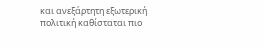και ανεξάρτητη εξωτερική πολιτική καθίσταται πιο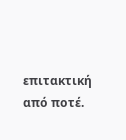επιτακτική από ποτέ.